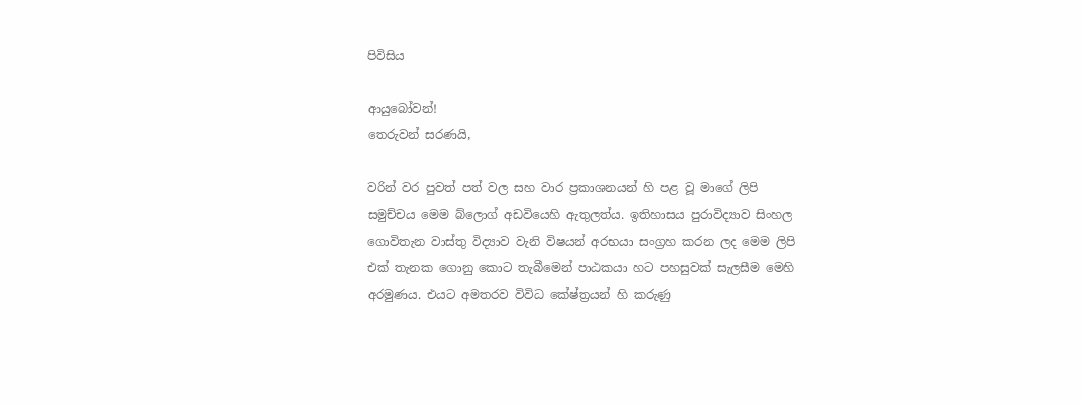පිවිසිය

ආයුබෝවන්!
තෙරුවන් සරණයි,

වරින් වර පුවත් පත් වල සහ වාර ප්‍රකාශනයන් හි පළ වූ මාගේ ලිපි සමුච්චය මෙම බ්ලොග් අඩවියෙහි ඇතුලත්ය. ඉතිහාසය පුරාවිද්‍යාව සිංහල ගොවිතැන වාස්තු විද්‍යාව වැනි විෂයන් අරභයා සංග්‍රහ කරන ලද මෙම ලිපි එක් තැනක ගොනු කොට තැබීමෙන් පාඨකයා හට පහසුවක් සැලසීම මෙහි අරමුණය. එයට අමතරව විවිධ කේෂ්ත්‍රයන් හි කරුණු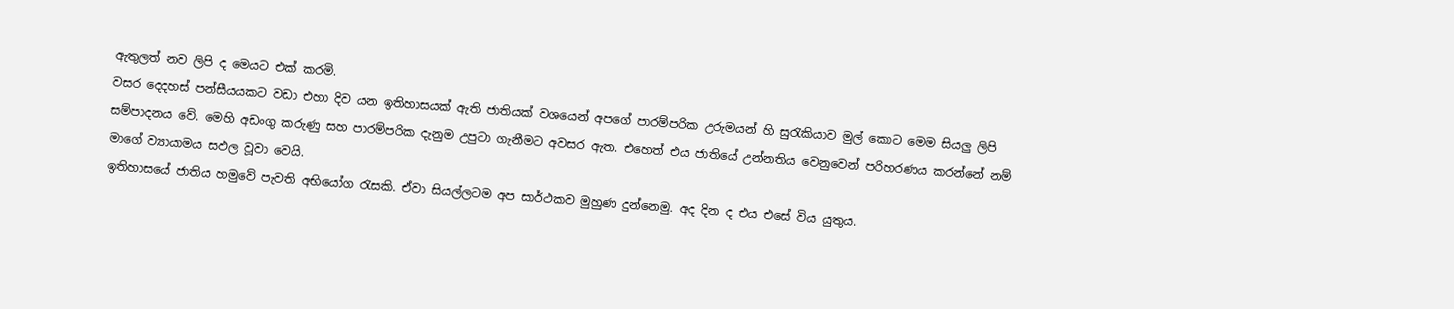ඇතුලත් නව ලිපි ද මෙයට එක් කරමි.
වසර දෙදහස් පන්සීයයකට වඩා එහා දිව යන ඉතිහාසයක් ඇති ජාතියක් වශයෙන් අපගේ පාරම්පරික උරුමයන් හි සුරැකියාව මුල් කොට මෙම සියලු ලිපි සම්පාදනය වේ. මෙහි අඩංගු කරුණු සහ පාරම්පරික දැනුම උපුටා ගැනීමට අවසර ඇත. එහෙත් එය ජාතියේ උන්නතිය වෙනුවෙන් පරිහරණය කරන්නේ නම් මාගේ ව්‍යායාමය සඵල වූවා වෙයි.
ඉතිහාසයේ ජාතිය හමුවේ පැවති අභියෝග රැසකි. ඒවා සියල්ලටම අප සාර්ථකව මුහුණ දුන්නෙමු. අද දින ද එය එසේ විය යුතුය.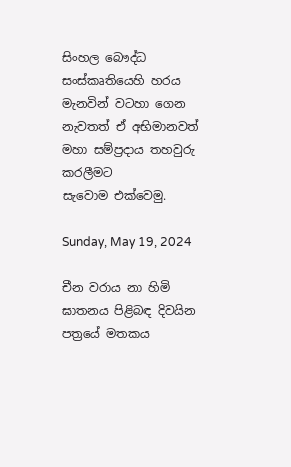සිංහල බෞද්ධ සංස්කෘතියෙහි හරය මැනවින් වටහා ගෙන නැවතත් ඒ අභිමානවත් මහා සම්ප්‍රදාය තහවුරු කරලීමට සැවොම ‍එක්වෙමු.

Sunday, May 19, 2024

චීන වරාය නා හිමි ඝාතනය පිළිබඳ දිවයින පත්‍රයේ මතකය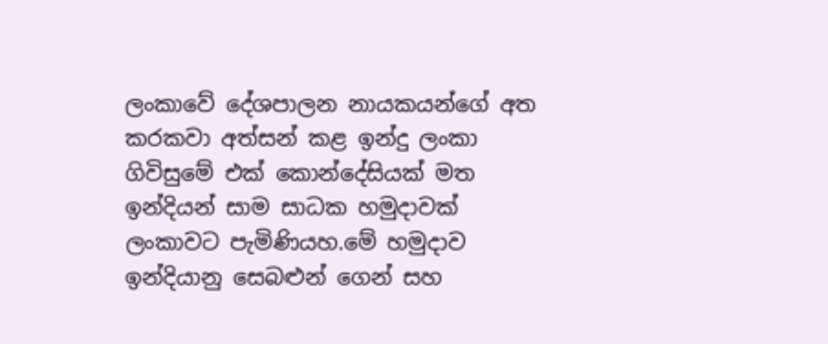ලංකාවේ දේශපාලන නායකයන්ගේ අත කරකවා අත්සන් කළ ඉන්දු ලංකා ගිවිසුමේ එක් කොන්දේසියක් මත ඉන්දියන් සාම සාධක හමුදාවක් ලංකාවට පැමිණියහ.මේ හමුදාව ඉන්දියානු සෙබළුන් ගෙන් සහ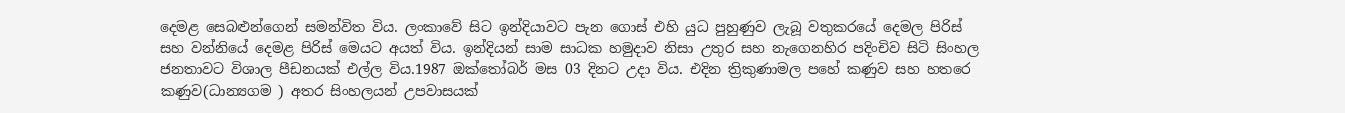දෙමළ සෙබළුන්ගෙන් සමන්විත විය. ලංකාවේ සිට ඉන්දියාවට පැන ගොස් එහි යුධ පුහුණුව ලැබූ වතුකරයේ දෙමල පිරිස් සහ වන්නියේ දෙමළ පිරිස් මෙයට අයත් විය. ඉන්දියන් සාම සාධක හමුදාව නිසා උතුර සහ නැගෙනහිර පදිංචිව සිටි සිංහල ජනතාවට විශාල පීඩනයක් එල්ල විය.1987 ඔක්තෝබර් මස 03 දිනට උදා විය. එදින ත්‍රිකුණාමල පහේ කණුව සහ හතරෙ කණුව(ධාන්‍යගම ) අතර සිංහලයන් උපවාසයක්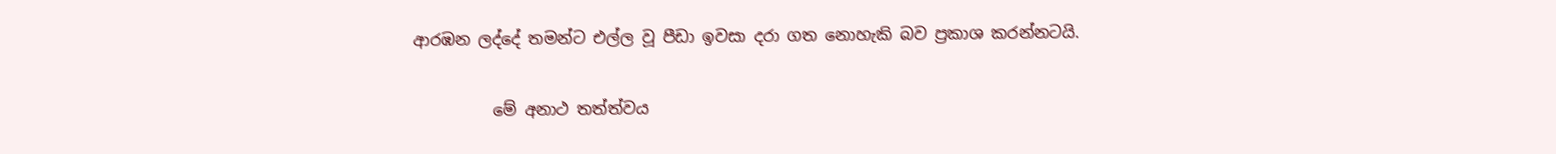ආරඹන ලද්දේ තමන්ට එල්ල වූ පීඩා ඉවසා දරා ගත නොහැකි බව ප්‍රකාශ කරන්නටයි.

          මේ අනාථ තත්ත්වය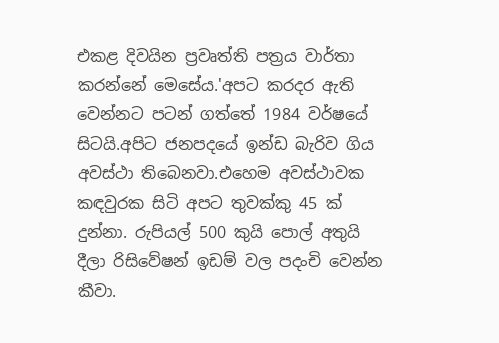එකළ දිවයින ප්‍රවෘත්ති පත්‍රය වාර්තා කරන්නේ මෙසේය.'අපට කරදර ඇති වෙන්නට පටන් ගත්තේ 1984 වර්ෂයේ සිටයි.අපිට ජනපදයේ ඉන්ඩ බැරිව ගිය අවස්ථා තිබෙනවා.එහෙම අවස්ථාවක  කඳවුරක සිටි අපට තුවක්කු 45 ක් දුන්නා. රුපියල් 500 කුයි පොල් අතුයි දීලා රිසිවේෂන් ඉඩම් වල පදංචි වෙන්න කීවා.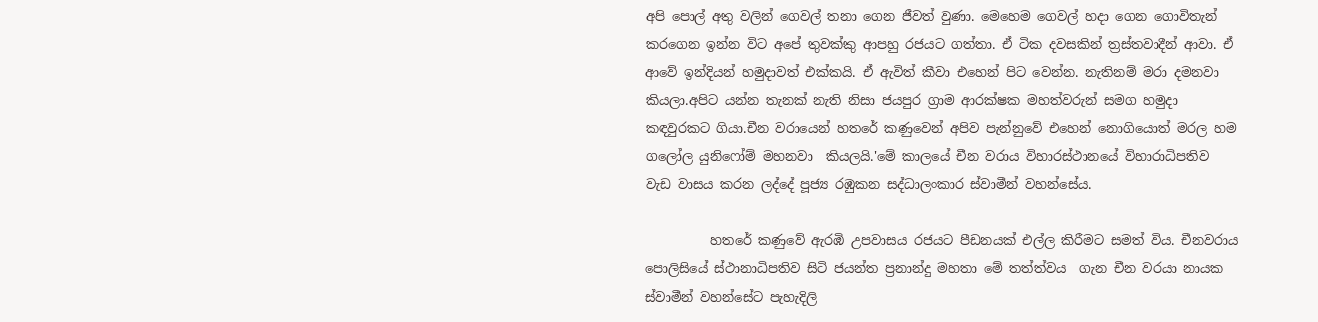අපි පොල් අතු වලින් ගෙවල් තනා ගෙන ජීවත් වුණා. මෙහෙම ගෙවල් හදා ගෙන ගොවිතැන් කරගෙන ඉන්න විට අපේ තුවක්කු ආපහු රජයට ගත්තා. ඒ ටික දවසකින් ත්‍රස්තවාදීන් ආවා. ඒ ආවේ ඉන්දියන් හමුදාවත් එක්කයි. ඒ ඇවිත් කීවා එහෙන් පිට වෙන්න. නැතිනම් මරා දමනවා කියලා.අපිට යන්න තැනක් නැති නිසා ජයපුර ග්‍රාම ආරක්ෂක මහත්වරුන් සමග හමුදා කඳවුරකට ගියා.චීන වරායෙන් හතරේ කණුවෙන් අපිව පැන්නුවේ එහෙන් නොගියොත් මරල හම ගලෝල යුනිෆෝම් මහනවා  කියලයි.'මේ කාලයේ චීන වරාය විහාරස්ථානයේ විහාරාධිපතිව වැඩ වාසය කරන ලද්දේ පූජ්‍ය රඹුකන සද්ධාලංකාර ස්වාමීන් වහන්සේය.

          හතරේ කණුවේ ඇරඹි උපවාසය රජයට පීඩනයක් එල්ල කිරීමට සමත් විය. චීනවරාය පොලිසියේ ස්ථානාධිපතිව සිටි ජයන්ත ප්‍රනාන්දු මහතා මේ තත්ත්වය  ගැන චීන වරයා නායක ස්වාමීන් වහන්සේට පැහැදිලි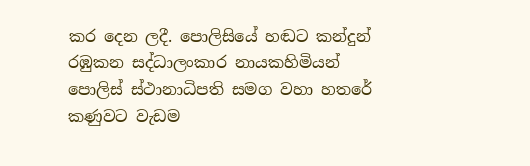කර දෙන ලදී. පොලිසියේ හඬට කන්දුන් රඹුකන සද්ධාලංකාර නායකහිමියන් පොලිස් ස්ථානාධිපති සමග වහා හතරේ කණුවට වැඩම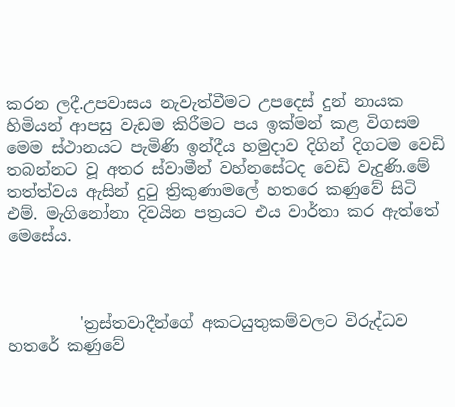කරන ලදී.උපවාසය නැවැත්වීමට උපදෙස් දුන් නායක හිමියන් ආපසු වැඩම කිරීමට පය ඉක්මන් කළ විගසම මෙම ස්ථානයට පැමිණි ඉන්දීය හමුදාව දිගින් දිගටම වෙඩි තබන්නට වූ අතර ස්වාමීන් වහ්නසේටද වෙඩි වැදුණි.මේ තත්ත්වය ඇසින් දුටු ත්‍රිකුණාමලේ හතරෙ කණුවේ සිටි එම්. මැගිනෝනා දිවයින පත්‍රයට එය වාර්තා කර ඇත්තේ මෙසේය.



         'ත්‍රස්තවාදීන්ගේ අකටයුතුකම්වලට විරුද්ධව හතරේ කණුවේ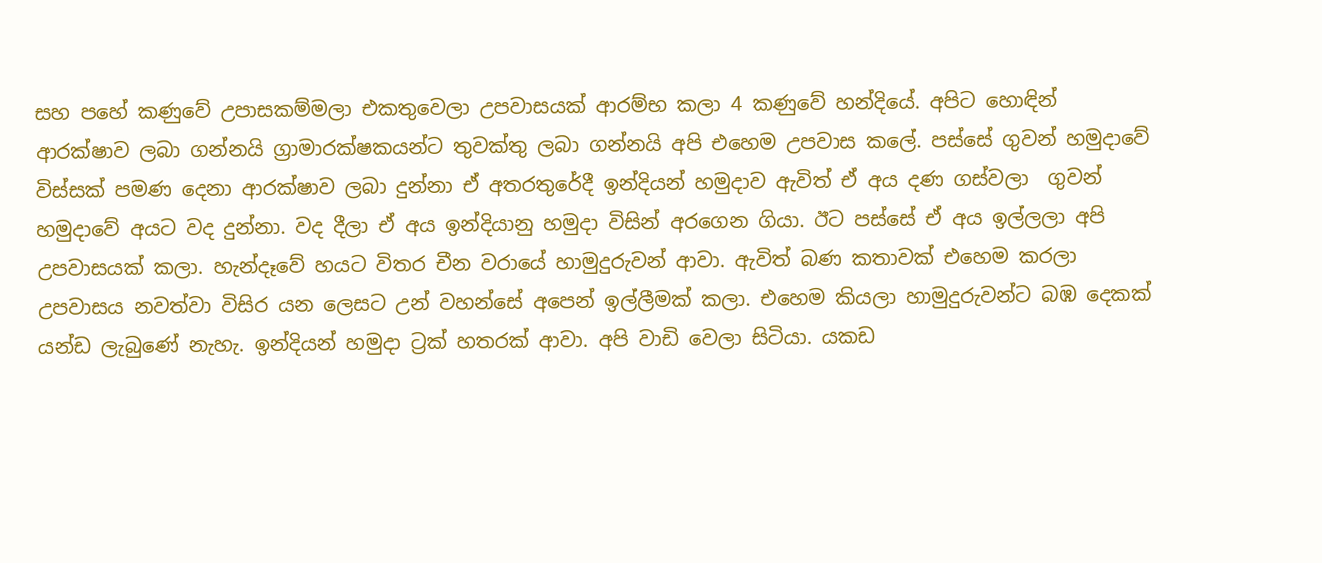සහ පහේ කණුවේ උපාසකම්මලා එකතුවෙලා උපවාසයක් ආරම්භ කලා 4 කණුවේ හන්දියේ. අපිට හොඳින් ආරක්ෂාව ලබා ගන්නයි ග්‍රාමාරක්ෂකයන්ට තුවක්තු ලබා ගන්නයි අපි එහෙම උපවාස කලේ. පස්සේ ගුවන් හමුදාවේ විස්සක් පමණ දෙනා ආරක්ෂාව ලබා දුන්නා ඒ අතරතුරේදී ඉන්දියන් හමුදාව ඇවිත් ඒ අය දණ ගස්වලා  ගුවන් හමුදාවේ අයට වද දුන්නා. වද දීලා ඒ අය ඉන්දියානු හමුදා විසින් අරගෙන ගියා. ඊට පස්සේ ඒ අය ඉල්ලලා අපි උපවාසයක් කලා. හැන්දෑවේ හයට විතර චීන වරායේ හාමුදුරුවන් ආවා. ඇවිත් බණ කතාවක් එහෙම කරලා උපවාසය නවත්වා විසිර යන ලෙසට උන් වහන්සේ අපෙන් ඉල්ලීමක් කලා. එහෙම කියලා හාමුදුරුවන්ට බඹ දෙකක් යන්ඩ ලැබුණේ නැහැ. ඉන්දියන් හමුදා ට්‍රක් හතරක් ආවා. අපි වාඩි වෙලා සිටියා. යකඩ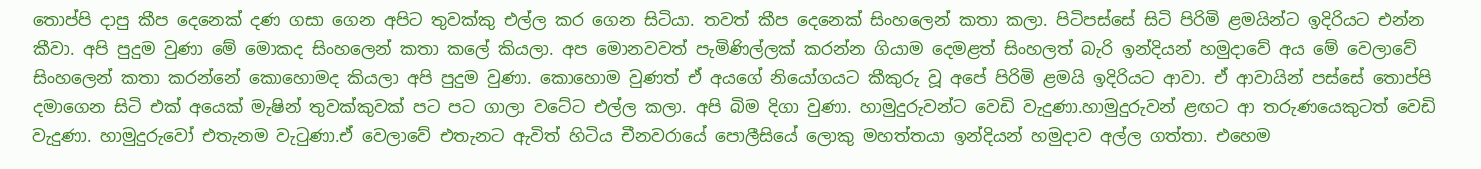තොප්පි දාපු කීප දෙනෙක් දණ ගසා ගෙන අපිට තුවක්කු එල්ල කර ගෙන සිටියා. තවත් කීප දෙනෙක් සිංහලෙන් කතා කලා. පිටිපස්සේ සිටි පිරිමි ළමයින්ට ඉදිරියට එන්න කීවා. අපි පුදුම වුණා මේ මොකද සිංහලෙන් කතා කලේ කියලා. අප මොනවවත් පැමිණිල්ලක් කරන්න ගියාම දෙමළත් සිංහලත් බැරි ඉන්දියන් හමුදාවේ අය මේ වෙලාවේ සිංහලෙන් කතා කරන්නේ කොහොමද කියලා අපි පුදුම වුණා. කොහොම වුණත් ඒ අයගේ නියෝගයට කීකුරු වූ අපේ පිරිමි ළමයි ඉදිරියට ආවා. ඒ ආවායින් පස්සේ තොප්පි දමාගෙන සිටි එක් අයෙක් මැෂින් තුවක්කුවක් පට පට ගාලා වටේට එල්ල කලා. අපි බිම දිගා වුණා. හාමුදුරුවන්ට වෙඩි වැදුණා.හාමුදුරුවන් ළඟට ආ තරුණයෙකුටත් වෙඩි වැදුණා. හාමුදුරුවෝ එතැනම වැටුණා.ඒ වෙලාවේ එතැනට ඇවිත් හිටිය චීනවරායේ පොලීසියේ ලොකු මහත්තයා ඉන්දියන් හමුදාව අල්ල ගත්තා. එහෙම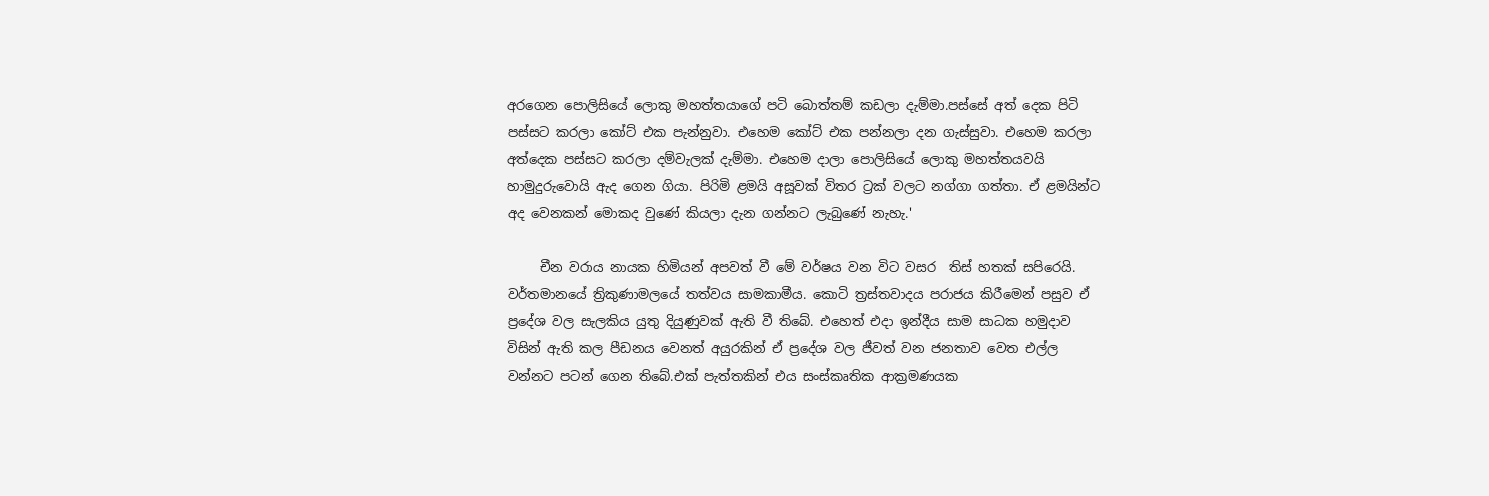අරගෙන පොලිසියේ ලොකු මහත්තයාගේ පටි බොත්තම් කඩලා දැම්මා.පස්සේ අත් දෙක පිටි  පස්සට කරලා කෝට් එක පැන්නුවා. එහෙම කෝට් එක පන්නලා දන ගැස්සුවා. එහෙම කරලා අත්දෙක පස්සට කරලා දම්වැලක් දැම්මා. එහෙම දාලා පොලිසියේ ලොකු මහත්තයවයි හාමුදුරුවොයි ඇද ගෙන ගියා. පිරිමි ළමයි අසූවක් විතර ට්‍රක් වලට නග්ගා ගත්තා. ඒ ළමයින්ට අද වෙනකන් මොකද වුණේ කියලා දැන ගන්නට ලැබුණේ නැහැ.'

     චීන වරාය නායක හිමියන් අපවත් වී මේ වර්ෂය වන විට වසර  තිස් හතක් සපිරෙයි. වර්තමානයේ ත්‍රිකුණාමලයේ තත්වය සාමකාමීය. කොටි ත්‍රස්තවාදය පරාජය කිරීමෙන් පසුව ඒ ප්‍රදේශ වල සැලකිය යුතු දියුණුවක් ඇති වී තිබේ. එහෙත් එදා ඉන්දීය සාම සාධක හමුදාව විසින් ඇති කල පීඩනය වෙනත් අයුරකින් ඒ ප්‍රදේශ වල ජීවත් වන ජනතාව වෙත එල්ල වන්නට පටන් ගෙන තිබේ.එක් පැත්තකින් එය සංස්කෘතික ආක්‍රමණයක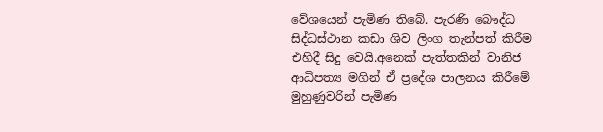වේශයෙන් පැමිණ තිබේ. පැරණි බෞද්ධ සිද්ධස්ථාන කඩා ශිව ලිංග තැන්පත් කිරීම එහිදී සිදු වෙයි.අනෙක් පැත්තකින් වානිජ ආධිපත්‍ය මගින් ඒ ප්‍රදේශ පාලනය කිරීමේ මුහුණුවරින් පැමිණ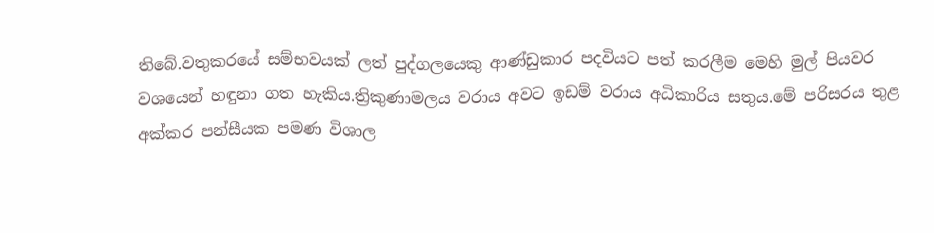තිබේ.වතුකරයේ සම්භවයක් ලත් පුද්ගලයෙකු ආණ්ඩුකාර පදවියට පත් කරලීම මෙහි මුල් පියවර වශයෙන් හඳුනා ගත හැකිය.ත්‍රිකුණාමලය වරාය අවට ඉඩම් වරාය අධිකාරිය සතුය.මේ පරිසරය තුළ අක්කර පන්සීයක පමණ විශාල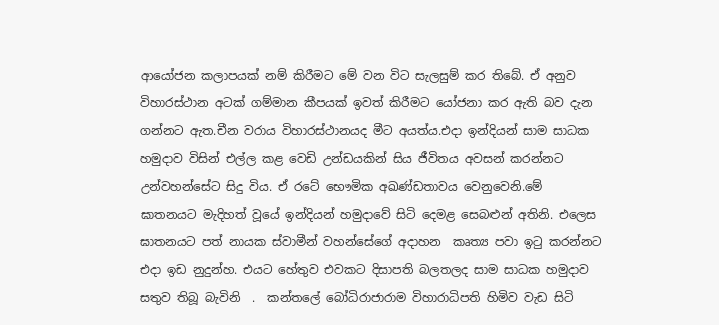ආයෝජන කලාපයක් නම් කිරීමට මේ වන විට සැලසුම් කර තිබේ. ඒ අනුව විහාරස්ථාන අටක් ගම්මාන කීපයක් ඉවත් කිරීමට යෝජනා කර ඇති බව දැන ගන්නට ඇත.චීන වරාය විහාරස්ථානයද මීට අයත්ය.එදා ඉන්දියන් සාම සාධක හමුදාව විසින් එල්ල කළ වෙඩි උන්ඩයකින් සිය ජීවිතය අවසන් කරන්නට උන්වහන්සේට සිදු විය. ඒ රටේ භෞමික අඛණ්ඩතාවය වෙනුවෙනි.මේ ඝාතනයට මැදිහත් වූයේ ඉන්දියන් හමුදාවේ සිටි දෙමළ සෙබළුන් අතිනි. එලෙස ඝාතනයට පත් නායක ස්වාමීන් වහන්සේගේ අදාහන  කෘත්‍ය පවා ඉටු කරන්නට එදා ඉඩ නුදුන්හ. එයට හේතුව එවකට දිසාපති බලතලද සාම සාධක හමුදාව සතුව තිබූ බැවිනි  .  කන්තලේ බෝධිරාජාරාම විහාරාධිපති හිමිව වැඩ සිටි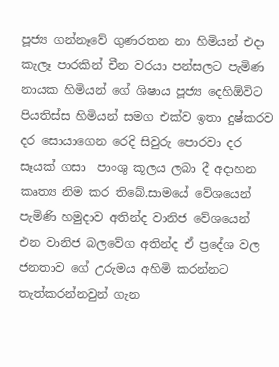පූජ්‍ය ගන්නෑවේ ගුණරතන නා හිමියන් එදා කැලෑ පාරකින් චීන වරයා පන්සලට පැමිණ නායක හිමියන් ගේ ශිෂාය පූජ්‍ය දෙහිඕවිට පියතිස්ස හිමියන් සමග එක්ව ඉතා දුෂ්කරව දර සොයාගෙන රෙදි සිවුරු පොරවා දර සෑයක් ගසා  පාංශු කූලය ලබා දී අදාහන කෘත්‍ය නිම කර තිබේ.සාමයේ වේශයෙන් පැමිණි හමුදාව අතින්ද වානිජ වේශයෙන් එන වානිජ බලවේග අතින්ද ඒ ප්‍රදේශ වල ජනතාව ගේ උරුමය අහිමි කරන්නට තැත්කරන්නවුන් ගැන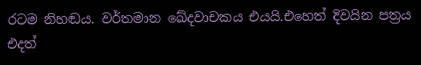රටම නිහඬය. වර්තමාන ඛේදවාචකය එයයි.එහෙත් දිවයින පත්‍රය එදත්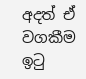අදත් ඒ වගකීම ඉටු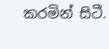කරමින් සිටී.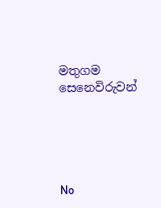මතුගම සෙනෙවිරුවන්





No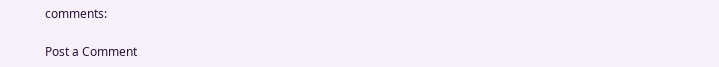comments:

Post a Comment